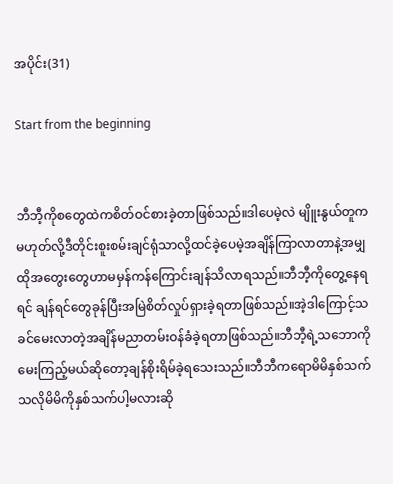အပိုင်း(31)

Start from the beginning


ဘီဘီ့ကိုစတွေထဲကစိတ်ဝင်စားခဲ့တာဖြစ်သည်။ဒါပေမဲ့လဲ မျိူးနွယ်တူကမဟုတ်လို့ဒီတိုင်းစူးစမ်းချင်ရုံသာလို့ထင်ခဲ့ပေမဲ့အချိန်ကြာလာတာနဲ့အမျှထိုအတွေးတွေဟာမမှန်ကန်ကြောင်းချန်သိလာရသည်။ဘီဘီ့ကိုတွေ့နေရရင် ချန်ရင်တွေခုန်ပြီးအမြဲစိတ်လှုပ်ရှားခဲ့ရတာဖြစ်သည်။အဲ့ဒါကြောင့်သခင်မေးလာတဲ့အချိန်မညာတမ်းဝန်ခံခဲ့ရတာဖြစ်သည်။ဘီဘီ့ရဲ့သဘောကိုမေးကြည့်မယ်ဆိုတော့ချန်စိုးရိမ်ခဲ့ရသေးသည်။ဘီဘီကရောမိမိနှစ်သက်သလိုမိမိကိုနှစ်သက်ပါ့မလားဆို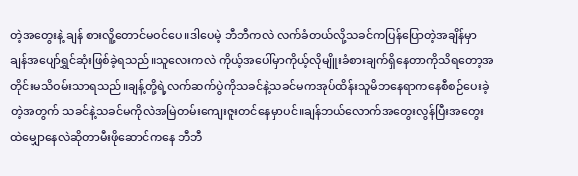တဲ့အတွေးနဲ့ ချန် စားလိူ့တောင်မဝင်ပေ။ဒါပေမဲ့ ဘီဘီကလဲ လက်ခံတယ်လို့သခင်ကပြန်ပြောတဲ့အချိန်မှာ ချန်အပျော်ရွှင်ဆုံးဖြစ်ခဲ့ရသည်။သူလေးကလဲ ကိုယ့်အပေါ်မှာကိုယ့်လိုမျိူးခံစားချက်ရှိနေတာကိုသိရတော့အတိုင်းမသိဝမ်းသာရသည်။ချန့်တို့ရဲ့လက်ဆက်ပွဲကိုသခင်နဲ့သခင်မကအုပ်ထိန်းသူမိဘနေရာကနေစီစဉ်ပေးခဲ့တဲ့အတွက် သခင်နဲ့သခင်မကိုလဲအမြဲတမ်းကျေးဇူးတင်နေမှာပင်။ချန်ဘယ်လောက်အတွေးလွန်ပြီးအတွေးထဲမျှောနေလဲဆိုတာမီးဖိုဆောင်ကနေ ဘီဘီ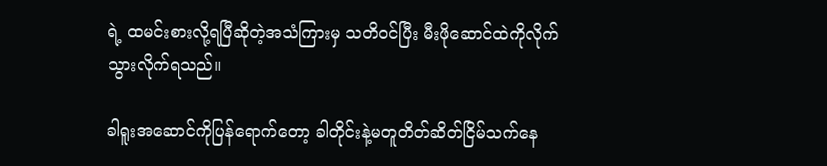ရဲ့ ထမင်းစားလို့ရပြီဆိုတဲ့အသံကြားမှ သတိဝင်ပြီး မီးဖိုဆောင်ထဲကိုလိုက်သွားလိုက်ရသည်။

ခါရူးအဆောင်ကိုပြန်ရောက်တော့ ခါတိုင်းနဲ့မတူတိတ်ဆိတ်ငြိမ်သက်နေ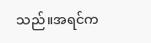သည်။အရင်က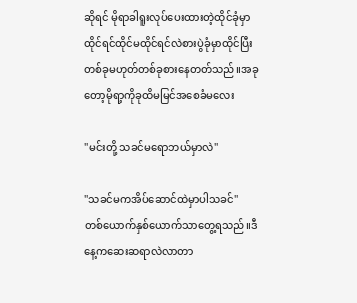ဆိုရင် မိုရာခါရူးလုပ်ပေးထားတဲ့ထိုင်ခုံမှာထိုင်ရင်ထိုင်မထိုင်ရင်လဲစားပွဲခုံမှာထိုင်ပြီးတစ်ခုမဟုတ်တစ်ခုစားနေတတ်သည်။အခုတော့မိုရာ့ကိုခုထိမမြင်အစေခံမလေး

''မင်းတို့ သခင်မရောဘယ်မှာလဲ''

''သခင်မကအိပ်ဆောင်ထဲမှာပါသခင်''
တစ်ယောက်နှစ်ယောက်သာတွေ့ရသည်။ဒီနေ့ကဆေးဆရာလဲလာတာ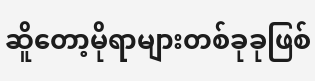ဆိူတော့မိုရာများတစ်ခုခုဖြစ်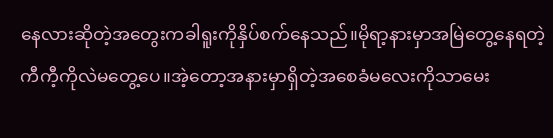နေလားဆိုတဲ့အတွေးကခါရူးကိုနှိပ်စက်နေသည်။မိုရာ့နားမှာအမြဲတွေ့နေရတဲ့ကီကီ့ကိုလဲမတွေ့ပေ။အဲ့တော့အနားမှာရှိတဲ့အစေခံမလေးကိုသာမေး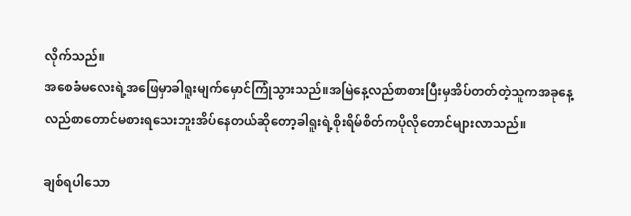လိုက်သည်။
အစေခံမလေးရဲ့အဖြေမှာခါရူးမျက်မှောင်ကြုံသွားသည်။အမြဲနေ့လည်စာစားပြီးမှအိပ်တတ်တဲ့သူကအခုနေ့လည်စာတောင်မစားရသေးဘူးအိပ်နေတယ်ဆိုတော့ခါရူးရဲ့စိုးရိမ်စိတ်ကပိုလိုတောင်များလာသည်။

ချစ်ရပါသော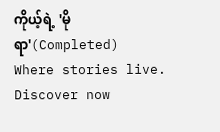ကိုယ့်ရဲ့ 'မိုရာ'(Completed) Where stories live. Discover now